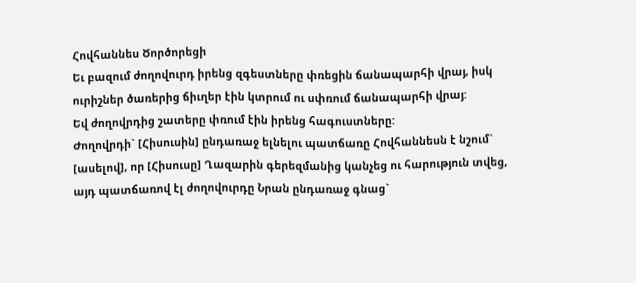Հովհաննես Ծործորեցի
Եւ բազում ժողովուրդ իրենց զգեստները փռեցին ճանապարհի վրայ, իսկ ուրիշներ ծառերից ճիւղեր էին կտրում ու սփռում ճանապարհի վրայ:
Եվ ժողովրդից շատերը փռում էին իրենց հագուստները:
Ժողովրդի` [Հիսուսին] ընդառաջ ելնելու պատճառը Հովհաննեսն է նշում` [ասելով], որ [Հիսուսը] Ղազարին գերեզմանից կանչեց ու հարություն տվեց, այդ պատճառով էլ ժողովուրդը Նրան ընդառաջ գնաց`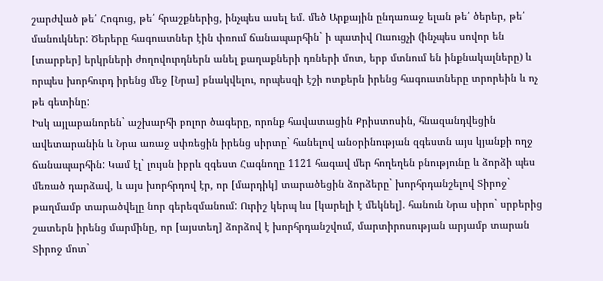շարժված թե՛ Հոգուց, թե՛ հրաշքներից, ինչպես ասել եմ. մեծ Արքային ընդառաջ ելան թե՛ ծերեր, թե՛ մանուկներ: Ծերերը հագուստներ էին փռում ճանապարհին` ի պատիվ Ուսուցչի (ինչպես սովոր են [տարբեր] երկրների ժողովուրդներն անել քաղաքների դռների մոտ, երբ մտնում են ինքնակալները) և որպես խորհուրդ իրենց մեջ [Նրա] բնակվելու, որպեսզի էշի ոտքերն իրենց հագուստները տրորեին և ոչ թե գետինը:
Իսկ այլաբանորեն` աշխարհի բոլոր ծագերը, որոնք հավատացին Քրիստոսին, հնազանդվեցին ավետարանին և Նրա առաջ սփռեցին իրենց սիրտը` հանելով անօրինության զգեստն այս կյանքի ողջ ճանապարհին: Կամ էլ` լույսն իբրև զգեստ Հագնողը 1121 հագավ մեր հողեղեն բնությունը և ձորձի պես մեռած դարձավ, և այս խորհրդով էր, որ [մարդիկ] տարածեցին ձորձերը` խորհրդանշելով Տիրոջ` թաղմամբ տարածվելը նոր գերեզմանում: Ուրիշ կերպ ևս [կարելի է մեկնել]. հանուն Նրա սիրո` սրբերից շատերն իրենց մարմինը, որ [այստեղ] ձորձով է խորհրդանշվում, մարտիրոսության արյամբ տարան Տիրոջ մոտ`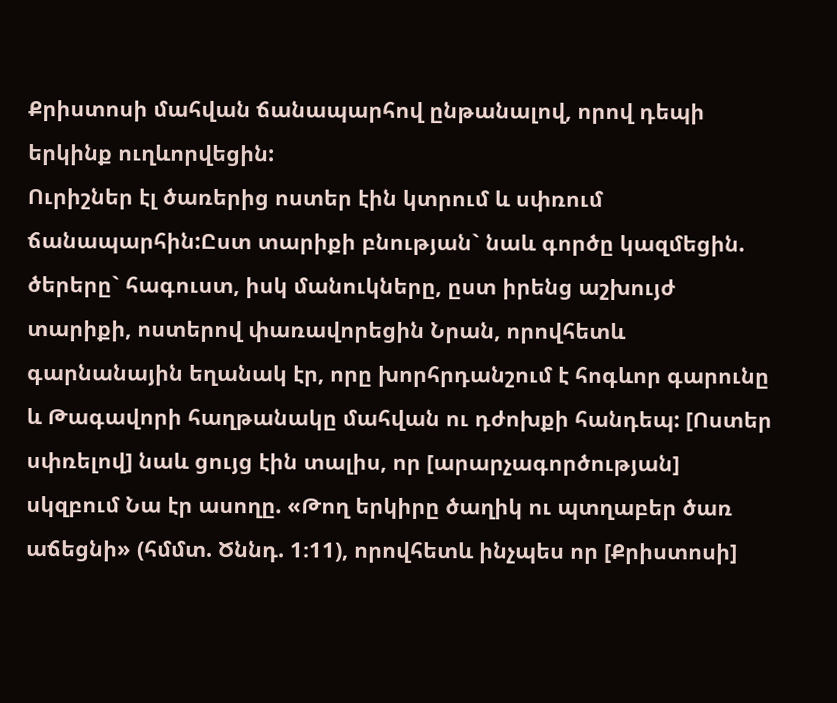Քրիստոսի մահվան ճանապարհով ընթանալով, որով դեպի երկինք ուղևորվեցին:
Ուրիշներ էլ ծառերից ոստեր էին կտրում և սփռում ճանապարհին:Ըստ տարիքի բնության` նաև գործը կազմեցին. ծերերը` հագուստ, իսկ մանուկները, ըստ իրենց աշխույժ տարիքի, ոստերով փառավորեցին Նրան, որովհետև գարնանային եղանակ էր, որը խորհրդանշում է հոգևոր գարունը և Թագավորի հաղթանակը մահվան ու դժոխքի հանդեպ: [Ոստեր սփռելով] նաև ցույց էին տալիս, որ [արարչագործության] սկզբում Նա էր ասողը. «Թող երկիրը ծաղիկ ու պտղաբեր ծառ աճեցնի» (հմմտ. Ծննդ. 1։11), որովհետև ինչպես որ [Քրիստոսի]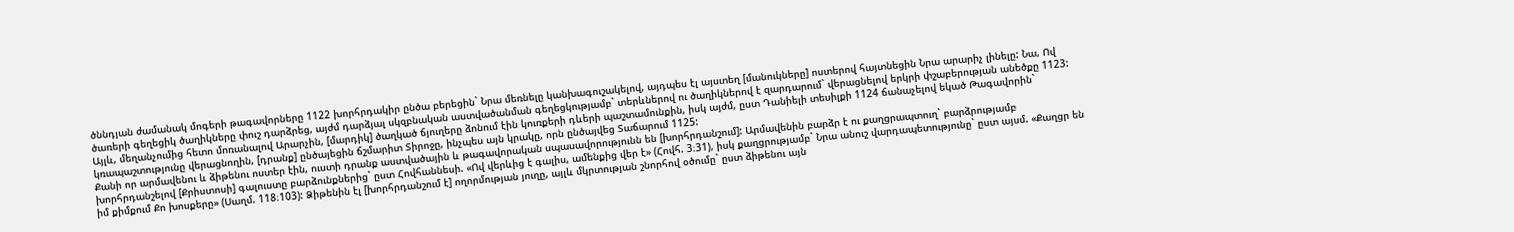ծննդյան ժամանակ մոգերի թագավորները 1122 խորհրդակիր ընծա բերեցին` Նրա մեռնելը կանխագուշակելով, այդպես էլ այստեղ [մանուկները] ոստերով հայտնեցին Նրա արարիչ լինելը: Նա, Ով ծառերի գեղեցիկ ծաղիկները փուշ դարձրեց, այժմ դարձյալ սկզբնական աստվածանման գեղեցկությամբ` տերևներով ու ծաղիկներով է զարդարում` վերացնելով երկրի փշաբերության անեծքը 1123: Այլև, մեղանչումից հետո մոռանալով Արարչին, [մարդիկ] ծաղկած ճյուղերը ձոնում էին կուռքերի դևերի պաշտամունքին, իսկ այժմ, ըստ Դանիելի տեսիլքի 1124 ճանաչելով եկած Թագավորին` կռապաշտությունը վերացնողին, [դրանք] ընծայեցին ճշմարիտ Տիրոջը, ինչպես այն կրակը, որն ընծայվեց Տաճարում 1125:
Քանի որ արմավենու և ձիթենու ոստեր էին, ուստի դրանք աստվածային և թագավորական սպասավորությունն են [խորհրդանշում]: Արմավենին բարձր է ու քաղցրապտուղ` բարձրությամբ խորհրդանշելով [Քրիստոսի] գալուստը բարձունքներից` ըստ Հովհաննեսի. «Ով վերևից է գալիս, ամենքից վեր է» (Հովհ. 3։31), իսկ քաղցրությամբ` Նրա անուշ վարդապետությունը` ըստ այսմ. «Քաղցր են իմ քիմքում Քո խոսքերը» (Սաղմ. 118։103): Ձիթենին էլ [խորհրդանշում է] ողորմության յուղը, այլև մկրտության շնորհով օծումը` ըստ ձիթենու այն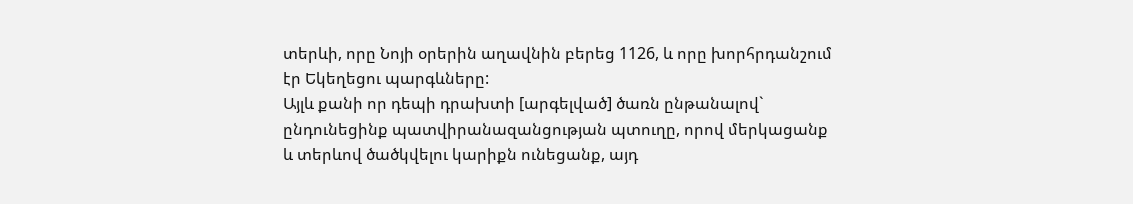տերևի, որը Նոյի օրերին աղավնին բերեց 1126, և որը խորհրդանշում էր Եկեղեցու պարգևները:
Այլև քանի որ դեպի դրախտի [արգելված] ծառն ընթանալով` ընդունեցինք պատվիրանազանցության պտուղը, որով մերկացանք և տերևով ծածկվելու կարիքն ունեցանք, այդ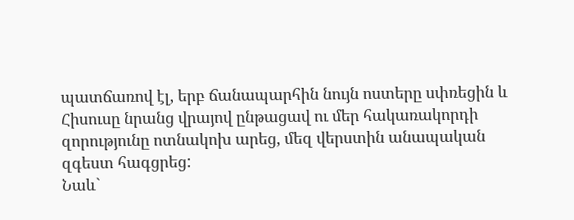պատճառով էլ, երբ ճանապարհին նույն ոստերը սփռեցին և Հիսուսը նրանց վրայով ընթացավ ու մեր հակառակորդի զորությունը ոտնակոխ արեց, մեզ վերստին անապական զգեստ հագցրեց:
Նաև`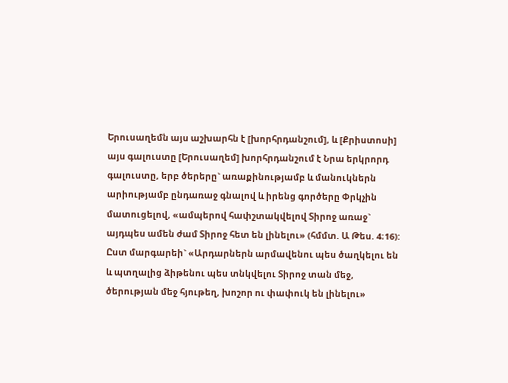Երուսաղեմն այս աշխարհն է [խորհրդանշում], և [Քրիստոսի] այս գալուստը [Երուսաղեմ] խորհրդանշում է Նրա երկրորդ գալուստը, երբ ծերերը` առաքինությամբ և մանուկներն արիությամբ ընդառաջ գնալով և իրենց գործերը Փրկչին մատուցելով, «ամպերով հափշտակվելով Տիրոջ առաջ` այդպես ամեն ժամ Տիրոջ հետ են լինելու» (հմմտ. Ա Թես. 4։16): Ըստ մարգարեի` «Արդարներն արմավենու պես ծաղկելու են և պտղալից ձիթենու պես տնկվելու Տիրոջ տան մեջ, ծերության մեջ հյութեղ, խոշոր ու փափուկ են լինելու»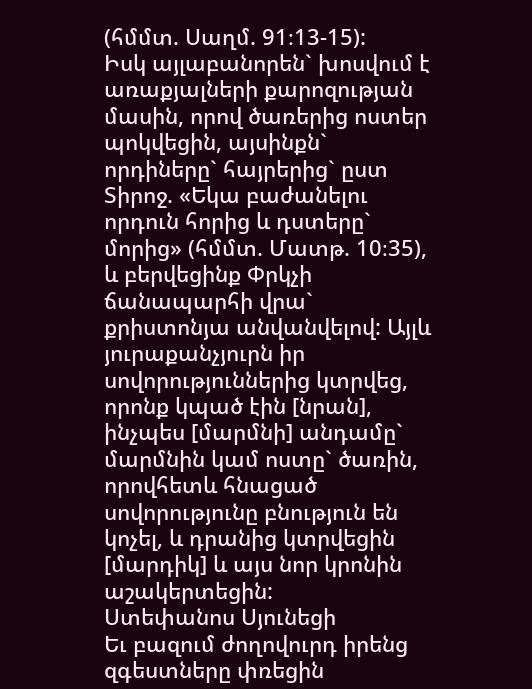(հմմտ. Սաղմ. 91։13-15):
Իսկ այլաբանորեն` խոսվում է առաքյալների քարոզության մասին, որով ծառերից ոստեր պոկվեցին, այսինքն` որդիները` հայրերից` ըստ Տիրոջ. «Եկա բաժանելու որդուն հորից և դստերը` մորից» (հմմտ. Մատթ. 10։35), և բերվեցինք Փրկչի ճանապարհի վրա` քրիստոնյա անվանվելով: Այլև յուրաքանչյուրն իր սովորություններից կտրվեց, որոնք կպած էին [նրան], ինչպես [մարմնի] անդամը` մարմնին կամ ոստը` ծառին, որովհետև հնացած սովորությունը բնություն են կոչել, և դրանից կտրվեցին [մարդիկ] և այս նոր կրոնին աշակերտեցին:
Ստեփանոս Սյունեցի
Եւ բազում ժողովուրդ իրենց զգեստները փռեցին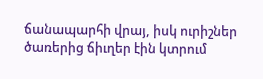ճանապարհի վրայ, իսկ ուրիշներ ծառերից ճիւղեր էին կտրում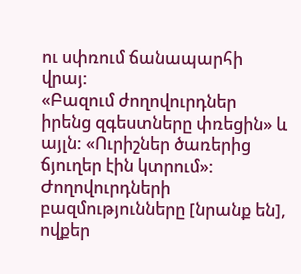ու սփռում ճանապարհի վրայ:
«Բազում ժողովուրդներ իրենց զգեստները փռեցին» և այլն: «Ուրիշներ ծառերից ճյուղեր էին կտրում»:
Ժողովուրդների բազմությունները [նրանք են], ովքեր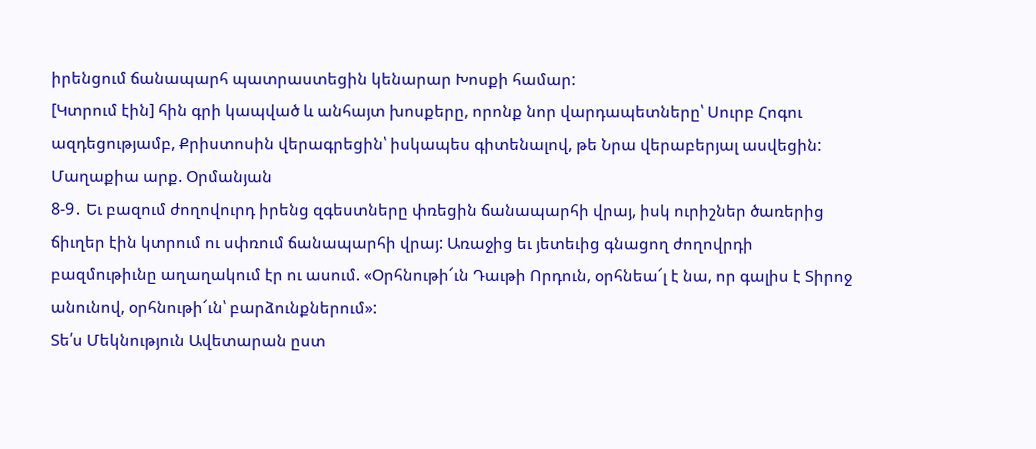իրենցում ճանապարհ պատրաստեցին կենարար Խոսքի համար:
[Կտրում էին] հին գրի կապված և անհայտ խոսքերը, որոնք նոր վարդապետները՝ Սուրբ Հոգու ազդեցությամբ, Քրիստոսին վերագրեցին՝ իսկապես գիտենալով, թե Նրա վերաբերյալ ասվեցին:
Մաղաքիա արք. Օրմանյան
8-9․ Եւ բազում ժողովուրդ իրենց զգեստները փռեցին ճանապարհի վրայ, իսկ ուրիշներ ծառերից ճիւղեր էին կտրում ու սփռում ճանապարհի վրայ: Առաջից եւ յետեւից գնացող ժողովրդի բազմութիւնը աղաղակում էր ու ասում. «Օրհնութի՜ւն Դաւթի Որդուն, օրհնեա՜լ է նա, որ գալիս է Տիրոջ անունով, օրհնութի՜ւն՝ բարձունքներում»:
Տե՛ս Մեկնություն Ավետարան ըստ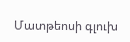Մատթեոսի գլուխ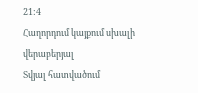21:4
Հաղորդում կայքում սխալի վերաբերյալ
Տվյալ հատվածում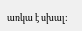առկա է սխալ: